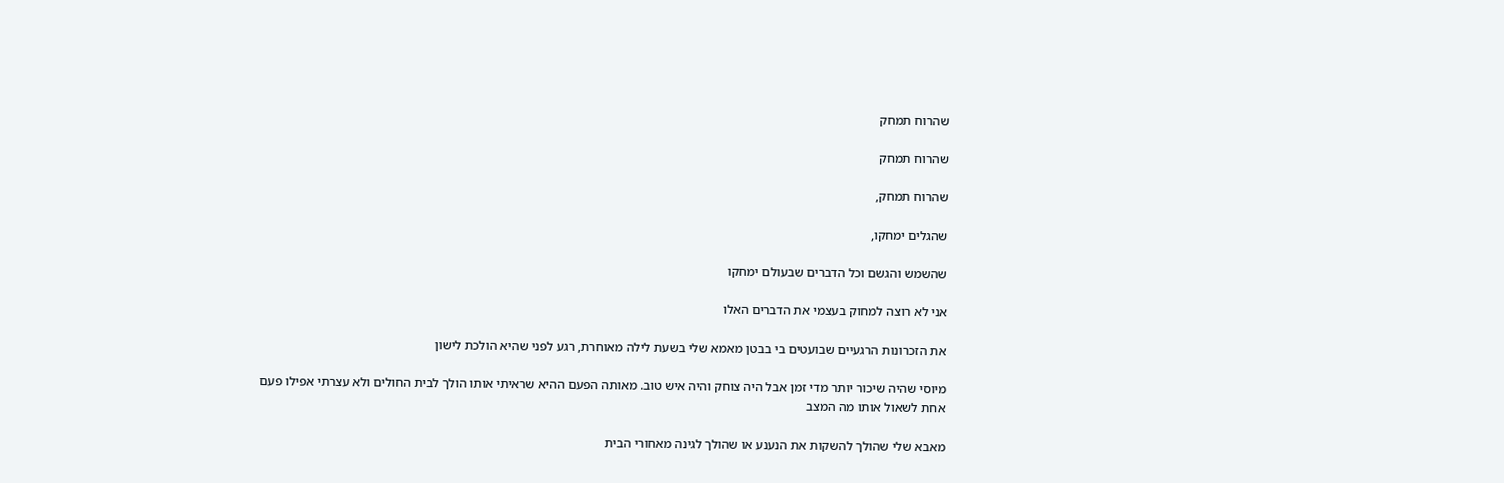שהרוח תמחק

שהרוח תמחק

שהרוח תמחק,

שהגלים ימחקו,

שהשמש והגשם וכל הדברים שבעולם ימחקו

אני לא רוצה למחוק בעצמי את הדברים האלו

את הזכרונות הרגעיים שבועטים בי בבטן מאמא שלי בשעת לילה מאוחרת, רגע לפני שהיא הולכת לישון

מיוסי שהיה שיכור יותר מדי זמן אבל היה צוחק והיה איש טוב. מאותה הפעם ההיא שראיתי אותו הולך לבית החולים ולא עצרתי אפילו פעם אחת לשאול אותו מה המצב

מאבא שלי שהולך להשקות את הנענע או שהולך לגינה מאחורי הבית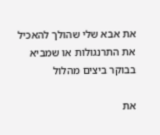את אבא שלי שהולך להאכיל את התרנגולות או שמביא בבוקר ביצים מהלול

את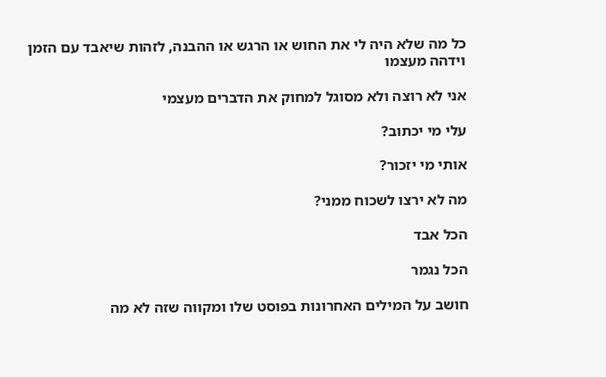כל מה שלא היה לי את החוש או הרגש או ההבנה, לזהות שיאבד עם הזמן וידהה מעצמו

אני לא רוצה ולא מסוגל למחוק את הדברים מעצמי

עלי מי יכתוב?

אותי מי יזכור?

מה לא ירצו לשכוח ממני?

הכל אבד

הכל נגמר

חושב על המילים האחרונות בפוסט שלו ומקווה שזה לא מה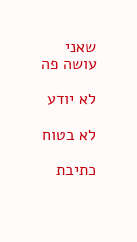שאני עושה פה

לא יודע

לא בטוח

כתיבת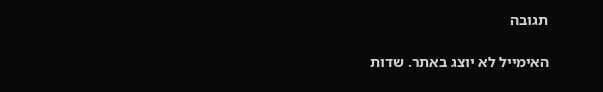תגובה

האימייל לא יוצג באתר. שדות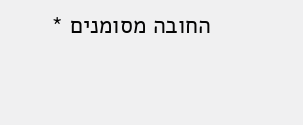החובה מסומנים *